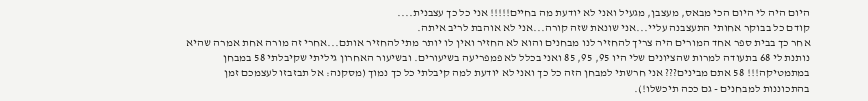היום היה לי היום הכי מבאס, מעצבן, מגעיל ואני לא יודעת מה בחיים!!!!! אני כל כך עצבנית....
קודם כל בבוקר אחותי התעצבנה עליי...אני שונאת שזה קורה...אני לא אוהבת לריב איתה.
אחר כך בבית ספר אחד המורים היה צריך להחזיר לנו מבחנים והוא לא החזיר ואין לו יותר מתי להחזיר אותם...אחרי זה מורה אחת אמרה שהיא נותנת לי 68 בתעודה למרות שהציונים שלי היו 95, 95, 85 ואני בכלל לא פמפריעה בשיעורים. ובשיעור האחרון גיליתי שקיבלתי 58 במבחן במתמטיקה!!! 58 אתם מבינים??? אני חרשתי למבחן הזה כל כך ואני לא יודעת למה קיבלתי כל כך נמוך (מסקנה: אל תבזבזו לעצמכם זמן בהתכוננות למבחנים - גם ככה תיכשלו!).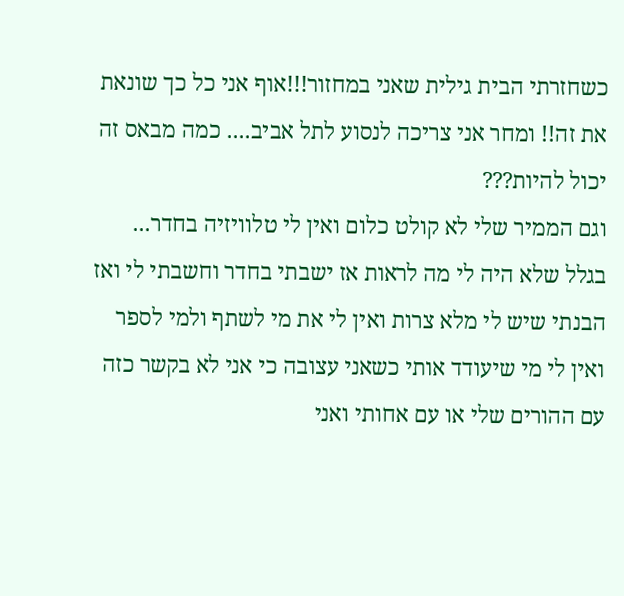כשחזרתי הבית גילית שאני במחזור!!!אוף אני כל כך שונאת את זה!! ומחר אני צריכה לנסוע לתל אביב.... כמה מבאס זה יכול להיות???
וגם הממיר שלי לא קולט כלום ואין לי טלוויזיה בחדר...
בגלל שלא היה לי מה לראות אז ישבתי בחדר וחשבתי לי ואז הבנתי שיש לי מלא צרות ואין לי את מי לשתף ולמי לספר ואין לי מי שיעודד אותי כשאני עצובה כי אני לא בקשר כזה עם ההורים שלי או עם אחותי ואני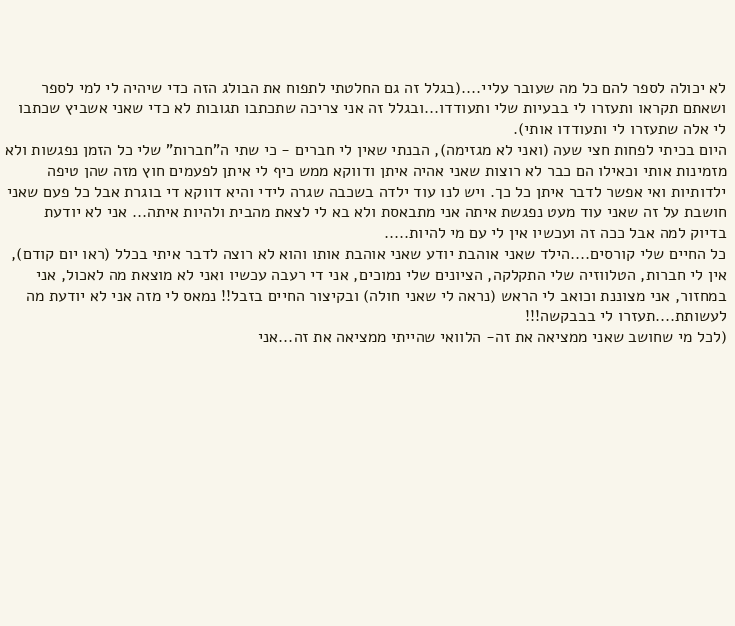לא יכולה לספר להם כל מה שעובר עליי....(בגלל זה גם החלטתי לתפוח את הבולג הזה כדי שיהיה לי למי לספר ושאתם תקראו ותעזרו לי בבעיות שלי ותעודדו...ובגלל זה אני צריכה שתכתבו תגובות לא כדי שאני אשביץ שכתבו לי אלה שתעזרו לי ותעודדו אותי).
היום בכיתי לפחות חצי שעה (ואני לא מגזימה), הבנתי שאין לי חברים - כי שתי ה"חברות" שלי כל הזמן נפגשות ולא מזמינות אותי וכאילו הם כבר לא רוצות שאני אהיה איתן ודווקא ממש כיף לי איתן לפעמים חוץ מזה שהן טיפה ילדותיות ואי אפשר לדבר איתן כל כך. ויש לנו עוד ילדה בשכבה שגרה לידי והיא דווקא די בוגרת אבל כל פעם שאני חושבת על זה שאני עוד מעט נפגשת איתה אני מתבאסת ולא בא לי לצאת מהבית ולהיות איתה... אני לא יודעת בדיוק למה אבל ככה זה ועכשיו אין לי עם מי להיות.....
כל החיים שלי קורסים....הילד שאני אוהבת יודע שאני אוהבת אותו והוא לא רוצה לדבר איתי בכלל (ראו יום קודם), אין לי חברות, הטלווזיה שלי התקלקה, הציונים שלי נמוכים, אני די רעבה עכשיו ואני לא מוצאת מה לאכול, אני במחזור, אני מצוננת וכואב לי הראש (נראה לי שאני חולה) ובקיצור החיים בזבל!! נמאס לי מזה אני לא יודעת מה לעשותת....תעזרו לי בבבקשה!!!
(לכל מי שחושב שאני ממציאה את זה- הלוואי שהייתי ממציאה את זה...אני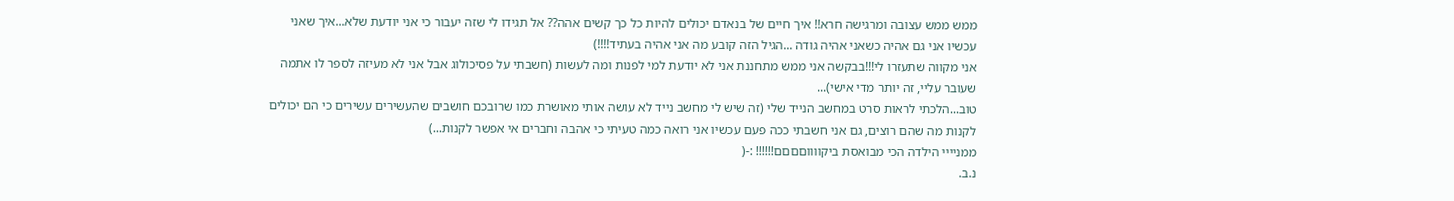ממש ממש עצובה ומרגישה חרא!! איך חיים של בנאדם יכולים להיות כל כך קשים אהה?? אל תגידו לי שזה יעבור כי אני יודעת שלא...איך שאני עכשיו אני גם אהיה כשאני אהיה גודה ...הגיל הזה קובע מה אני אהיה בעתיד!!!!)
אני מקווה שתעזרו לי!!!בבקשה אני ממש מתחננת אני לא יודעת למי לפנות ומה לעשות (חשבתי על פסיכולוג אבל אני לא מעיזה לספר לו אתמה שעובר עליי, זה יותר מדי אישי)...
טוב...הלכתי לראות סרט במחשב הנייד שלי (זה שיש לי מחשב נייד לא עושה אותי מאושרת כמו שרובכם חושבים שהעשירים עשירים כי הם יכולים לקנות מה שהם רוצים, גם אני חשבתי ככה פעם עכשיו אני רואה כמה טעיתי כי אהבה וחברים אי אפשר לקנות...)
ממניייי הילדה הכי מבואסת ביקווווםםםם!!!!!! :-(
נ.ב.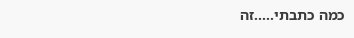כמה כתבתי.....זה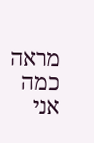מראה כמה אני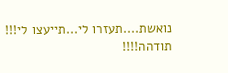נואשת....תעזרו לי...תייעצו לי!!!
תודהה!!!!